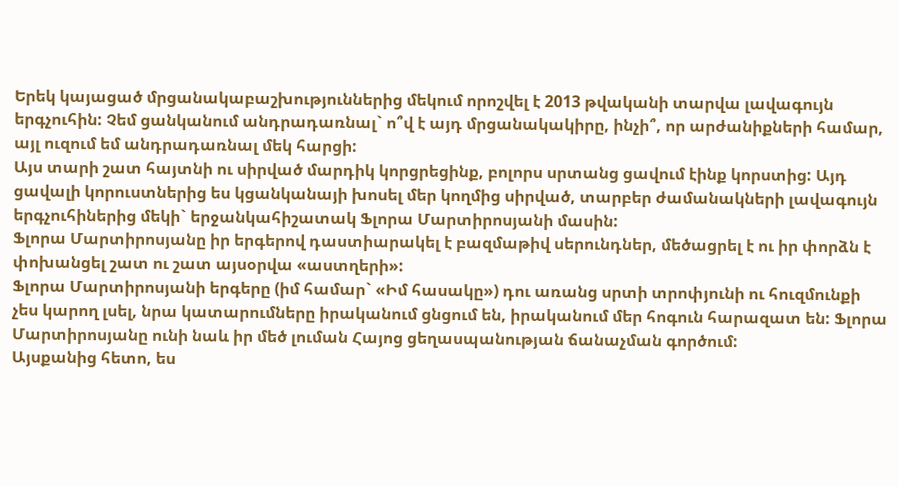Երեկ կայացած մրցանակաբաշխություններից մեկում որոշվել է 2013 թվականի տարվա լավագույն երգչուհին: Չեմ ցանկանում անդրադառնալ` ո՞վ է այդ մրցանակակիրը, ինչի՞, որ արժանիքների համար, այլ ուզում եմ անդրադառնալ մեկ հարցի:
Այս տարի շատ հայտնի ու սիրված մարդիկ կորցրեցինք, բոլորս սրտանց ցավում էինք կորստից: Այդ ցավալի կորուստներից ես կցանկանայի խոսել մեր կողմից սիրված, տարբեր ժամանակների լավագույն երգչուհիներից մեկի` երջանկահիշատակ Ֆլորա Մարտիրոսյանի մասին:
Ֆլորա Մարտիրոսյանը իր երգերով դաստիարակել է բազմաթիվ սերունդներ, մեծացրել է ու իր փորձն է փոխանցել շատ ու շատ այսօրվա «աստղերի»:
Ֆլորա Մարտիրոսյանի երգերը (իմ համար` «Իմ հասակը») դու առանց սրտի տրոփյունի ու հուզմունքի չես կարող լսել, նրա կատարումները իրականում ցնցում են, իրականում մեր հոգուն հարազատ են: Ֆլորա Մարտիրոսյանը ունի նաև իր մեծ լուման Հայոց ցեղասպանության ճանաչման գործում:
Այսքանից հետո, ես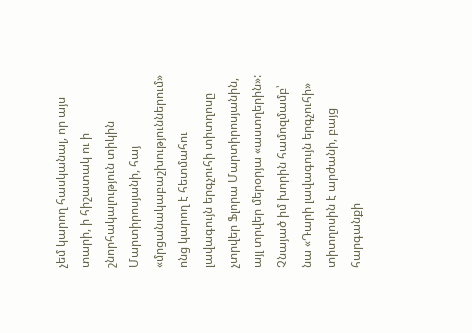չեմ կարող հասկանալ, որ այս տարի, ի հիշատակ ու ի շնորհակալություն տիկին Մարտիրոսյանի, հայ «մրցանակաբաշխություններում» ոնց կարող է հետմահու լավագույն երգչուհի տիտղոսը չտրվեր Ֆլորա Մարտիրոսյանին, այլ տրվեր մերօրյա «աստղերին»:
Չնայած իմ խորին համոզմամբ՝ նա «Դարի լավագույն երգչուհի» տիտղոսին է արժանի, բայց հարգանքի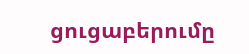ցուցաբերումը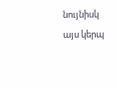նույնիսկ այս կերպ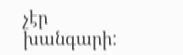չէր խանգարի: